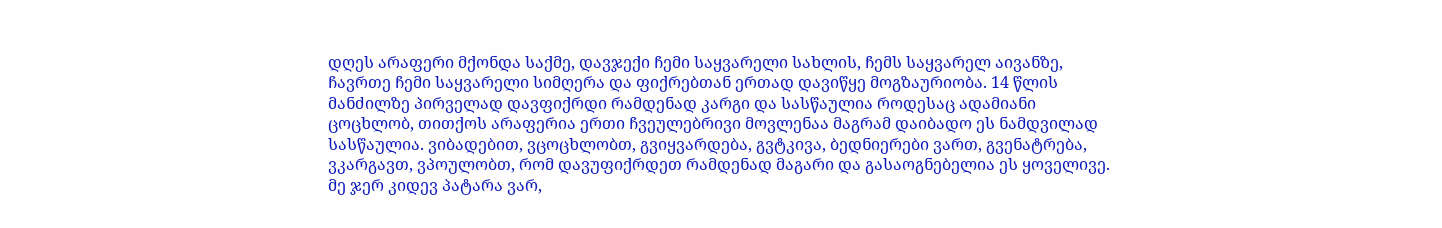დღეს არაფერი მქონდა საქმე, დავჯექი ჩემი საყვარელი სახლის, ჩემს საყვარელ აივანზე, ჩავრთე ჩემი საყვარელი სიმღერა და ფიქრებთან ერთად დავიწყე მოგზაურიობა. 14 წლის მანძილზე პირველად დავფიქრდი რამდენად კარგი და სასწაულია როდესაც ადამიანი ცოცხლობ, თითქოს არაფერია ერთი ჩვეულებრივი მოვლენაა მაგრამ დაიბადო ეს ნამდვილად სასწაულია. ვიბადებით, ვცოცხლობთ, გვიყვარდება, გვტკივა, ბედნიერები ვართ, გვენატრება, ვკარგავთ, ვპოულობთ, რომ დავუფიქრდეთ რამდენად მაგარი და გასაოგნებელია ეს ყოველივე. მე ჯერ კიდევ პატარა ვარ,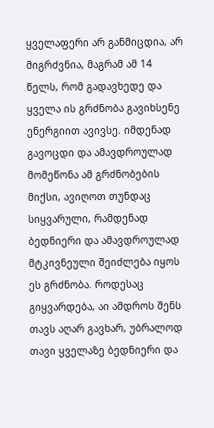ყველაფერი არ განმიცდია, არ მიგრძვნია, მაგრამ ამ 14 წელს, რომ გადავხედე და ყველა ის გრძნობა გავიხსენე ენერგიით ავივსე. იმდენად გავოცდი და ამავდროულად მომეწონა ამ გრძნობების მიქსი, ავიღოთ თუნდაც სიყვარული, რამდენად ბედნიერი და ამავდროულად მტკივნეული შეიძლება იყოს ეს გრძნობა. როდესაც გიყვარდება, აი ამდროს შენს თავს აღარ გავხარ, უბრალოდ თავი ყველაზე ბედნიერი და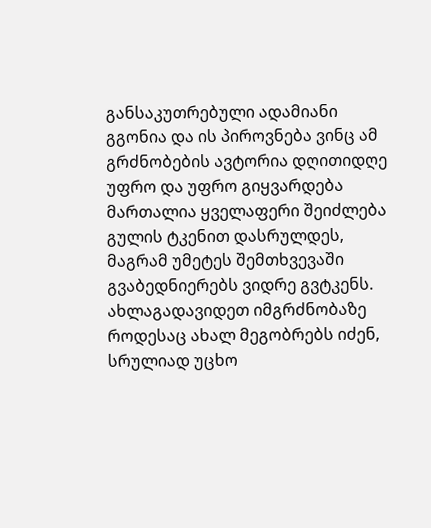განსაკუთრებული ადამიანი გგონია და ის პიროვნება ვინც ამ გრძნობების ავტორია დღითიდღე უფრო და უფრო გიყვარდება მართალია ყველაფერი შეიძლება გულის ტკენით დასრულდეს, მაგრამ უმეტეს შემთხვევაში გვაბედნიერებს ვიდრე გვტკენს. ახლაგადავიდეთ იმგრძნობაზე როდესაც ახალ მეგობრებს იძენ, სრულიად უცხო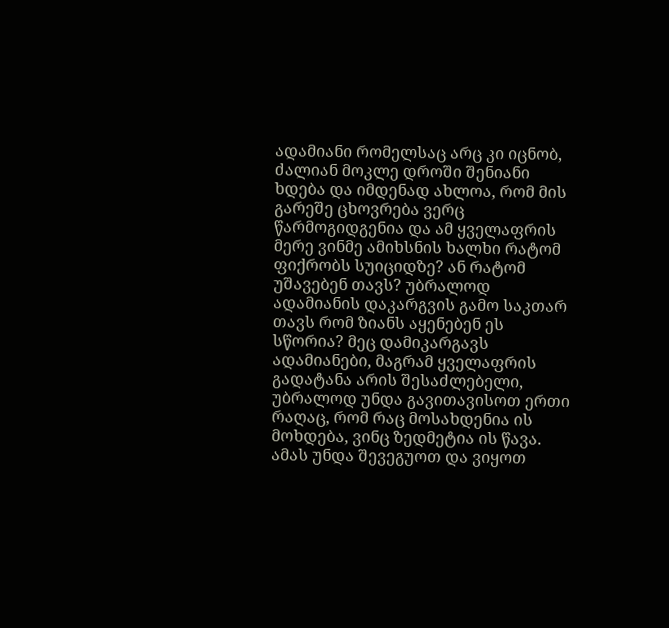ადამიანი რომელსაც არც კი იცნობ, ძალიან მოკლე დროში შენიანი ხდება და იმდენად ახლოა, რომ მის გარეშე ცხოვრება ვერც წარმოგიდგენია და ამ ყველაფრის მერე ვინმე ამიხსნის ხალხი რატომ ფიქრობს სუიციდზე? ან რატომ უშავებენ თავს? უბრალოდ ადამიანის დაკარგვის გამო საკთარ თავს რომ ზიანს აყენებენ ეს სწორია? მეც დამიკარგავს ადამიანები, მაგრამ ყველაფრის გადატანა არის შესაძლებელი, უბრალოდ უნდა გავითავისოთ ერთი რაღაც, რომ რაც მოსახდენია ის მოხდება, ვინც ზედმეტია ის წავა. ამას უნდა შევეგუოთ და ვიყოთ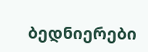ბედნიერები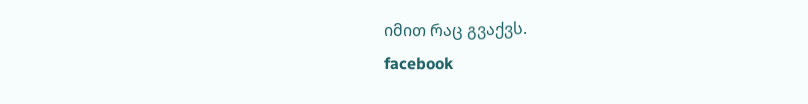იმით რაც გვაქვს.
facebook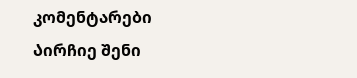კომენტარები
Აირჩიე შენი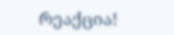რეაქცია!